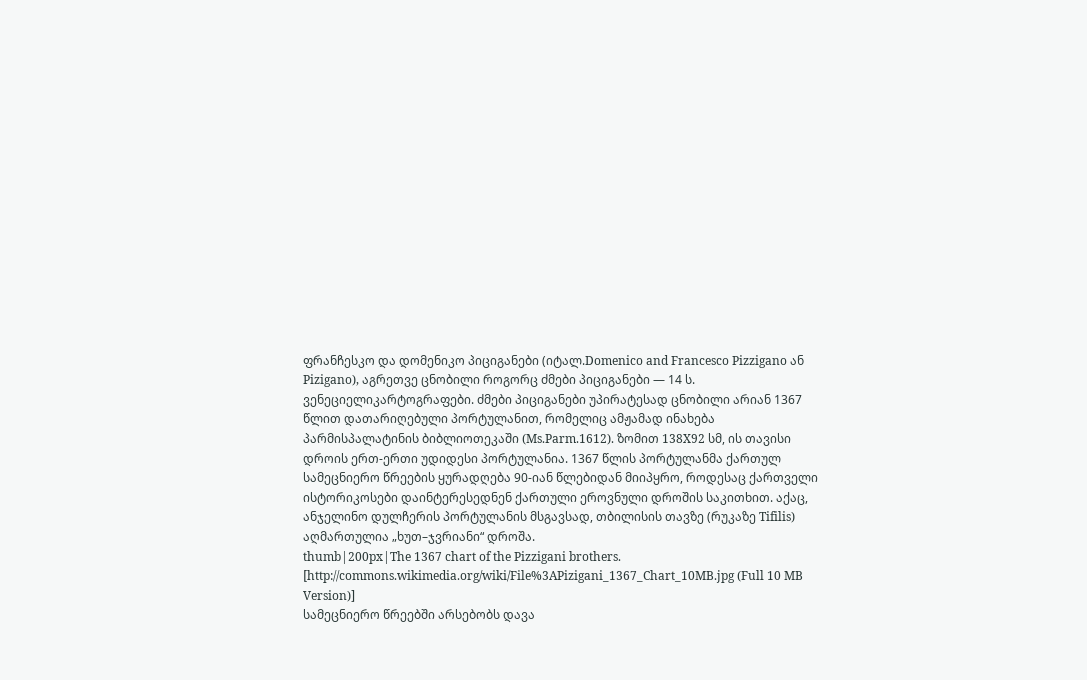ფრანჩესკო და დომენიკო პიციგანები (იტალ.Domenico and Francesco Pizzigano ან Pizigano), აგრეთვე ცნობილი როგორც ძმები პიციგანები — 14 ს. ვენეციელიკარტოგრაფები. ძმები პიციგანები უპირატესად ცნობილი არიან 1367 წლით დათარიღებული პორტულანით, რომელიც ამჟამად ინახება პარმისპალატინის ბიბლიოთეკაში (Ms.Parm.1612). ზომით 138X92 სმ, ის თავისი დროის ერთ-ერთი უდიდესი პორტულანია. 1367 წლის პორტულანმა ქართულ სამეცნიერო წრეების ყურადღება 90-იან წლებიდან მიიპყრო, როდესაც ქართველი ისტორიკოსები დაინტერესედნენ ქართული ეროვნული დროშის საკითხით. აქაც, ანჯელინო დულჩერის პორტულანის მსგავსად, თბილისის თავზე (რუკაზე Tifilis) აღმართულია „ხუთ–ჯვრიანი“ დროშა.
thumb|200px|The 1367 chart of the Pizzigani brothers. [http://commons.wikimedia.org/wiki/File%3APizigani_1367_Chart_10MB.jpg (Full 10 MB Version)]
სამეცნიერო წრეებში არსებობს დავა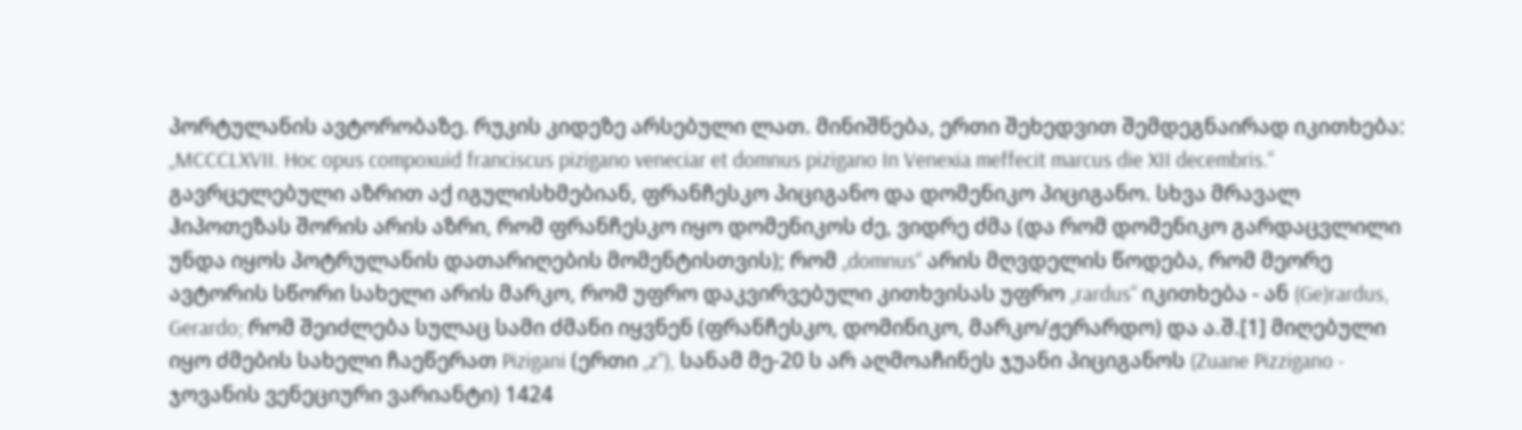პორტულანის ავტორობაზე. რუკის კიდეზე არსებული ლათ. მინიშნება, ერთი შეხედვით შემდეგნაირად იკითხება: „MCCCLXVII. Hoc opus compoxuid franciscus pizigano veneciar et domnus pizigano In Venexia meffecit marcus die XII decembris.“ გავრცელებული აზრით აქ იგულისხმებიან, ფრანჩესკო პიციგანო და დომენიკო პიციგანო. სხვა მრავალ ჰიპოთეზას შორის არის აზრი, რომ ფრანჩესკო იყო დომენიკოს ძე, ვიდრე ძმა (და რომ დომენიკო გარდაცვლილი უნდა იყოს პოტრულანის დათარიღების მომენტისთვის); რომ „domnus“ არის მღვდელის წოდება, რომ მეორე ავტორის სწორი სახელი არის მარკო, რომ უფრო დაკვირვებული კითხვისას უფრო „rardus“ იკითხება - ან (Ge)rardus, Gerardo; რომ შეიძლება სულაც სამი ძმანი იყვნენ (ფრანჩესკო, დომინიკო, მარკო/ჟერარდო) და ა.შ.[1] მიღებული იყო ძმების სახელი ჩაეწერათ Pizigani (ერთი „z“), სანამ მე-20 ს არ აღმოაჩინეს ჯუანი პიციგანოს (Zuane Pizzigano - ჯოვანის ვენეციური ვარიანტი) 1424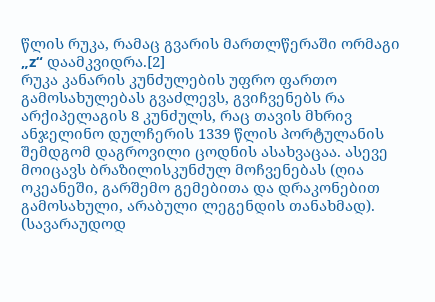წლის რუკა, რამაც გვარის მართლწერაში ორმაგი „z“ დაამკვიდრა.[2]
რუკა კანარის კუნძულების უფრო ფართო გამოსახულებას გვაძლევს, გვიჩვენებს რა არქიპელაგის 8 კუნძულს, რაც თავის მხრივ ანჯელინო დულჩერის 1339 წლის პორტულანის შემდგომ დაგროვილი ცოდნის ასახვაცაა. ასევე მოიცავს ბრაზილისკუნძულ მოჩვენებას (ღია ოკეანეში, გარშემო გემებითა და დრაკონებით გამოსახული, არაბული ლეგენდის თანახმად).
(სავარაუდოდ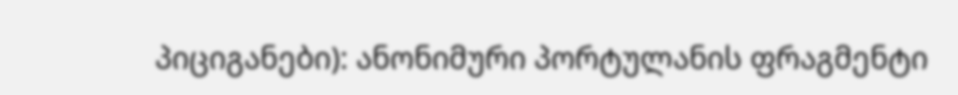პიციგანები): ანონიმური პორტულანის ფრაგმენტი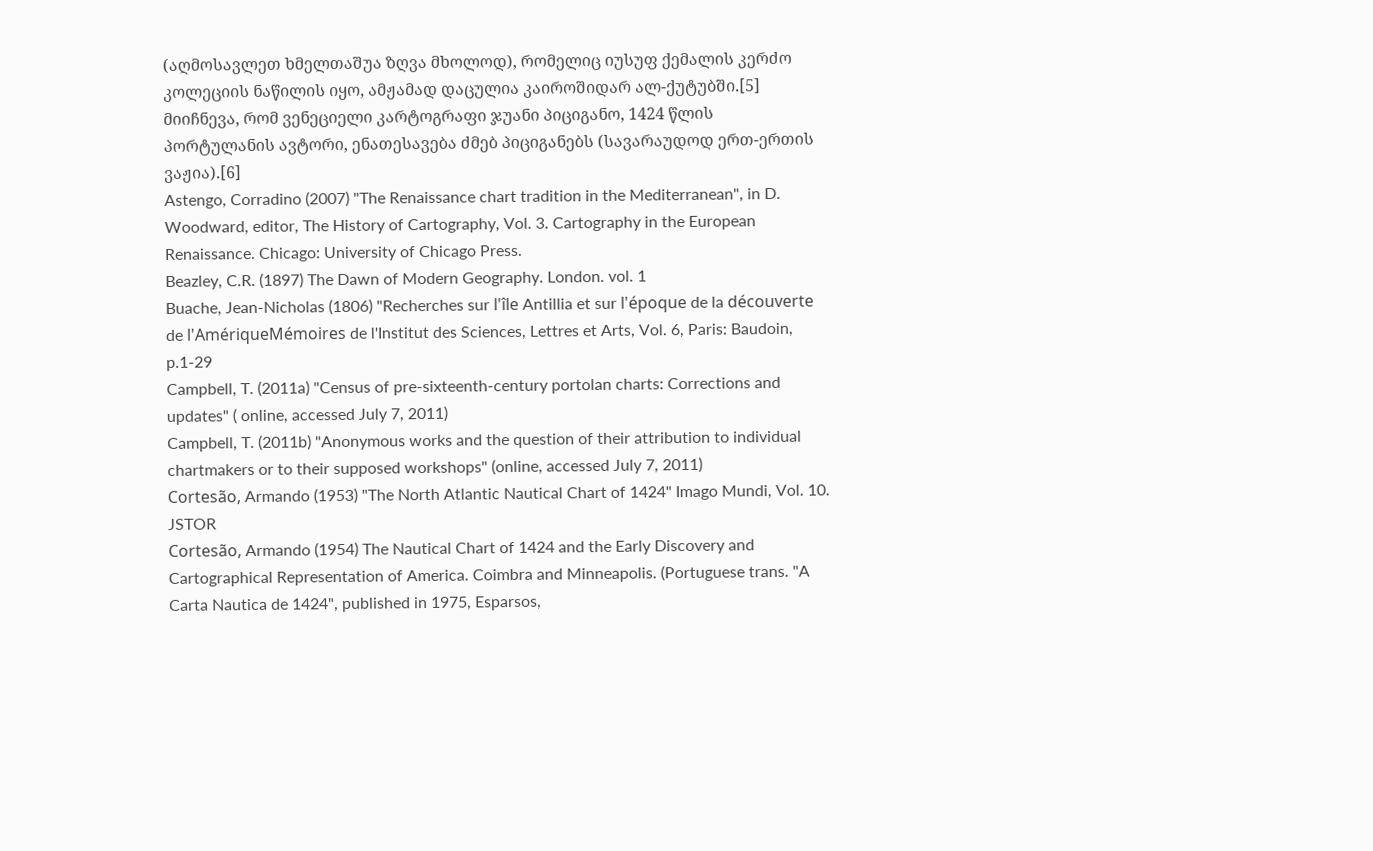(აღმოსავლეთ ხმელთაშუა ზღვა მხოლოდ), რომელიც იუსუფ ქემალის კერძო კოლეციის ნაწილის იყო, ამჟამად დაცულია კაიროშიდარ ალ-ქუტუბში.[5]
მიიჩნევა, რომ ვენეციელი კარტოგრაფი ჯუანი პიციგანო, 1424 წლის პორტულანის ავტორი, ენათესავება ძმებ პიციგანებს (სავარაუდოდ ერთ-ერთის ვაჟია).[6]
Astengo, Corradino (2007) "The Renaissance chart tradition in the Mediterranean", in D. Woodward, editor, The History of Cartography, Vol. 3. Cartography in the European Renaissance. Chicago: University of Chicago Press.
Beazley, C.R. (1897) The Dawn of Modern Geography. London. vol. 1
Buache, Jean-Nicholas (1806) "Recherches sur l'île Antillia et sur l'époque de la découverte de l'AmériqueMémoires de l'Institut des Sciences, Lettres et Arts, Vol. 6, Paris: Baudoin, p.1-29
Campbell, T. (2011a) "Census of pre-sixteenth-century portolan charts: Corrections and updates" ( online, accessed July 7, 2011)
Campbell, T. (2011b) "Anonymous works and the question of their attribution to individual chartmakers or to their supposed workshops" (online, accessed July 7, 2011)
Cortesão, Armando (1953) "The North Atlantic Nautical Chart of 1424" Imago Mundi, Vol. 10. JSTOR
Cortesão, Armando (1954) The Nautical Chart of 1424 and the Early Discovery and Cartographical Representation of America. Coimbra and Minneapolis. (Portuguese trans. "A Carta Nautica de 1424", published in 1975, Esparsos,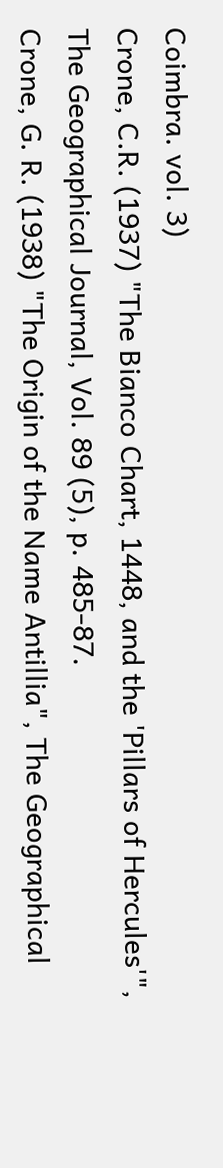Coimbra. vol. 3)
Crone, C.R. (1937) "The Bianco Chart, 1448, and the 'Pillars of Hercules'", The Geographical Journal, Vol. 89 (5), p. 485-87.
Crone, G. R. (1938) "The Origin of the Name Antillia", The Geographical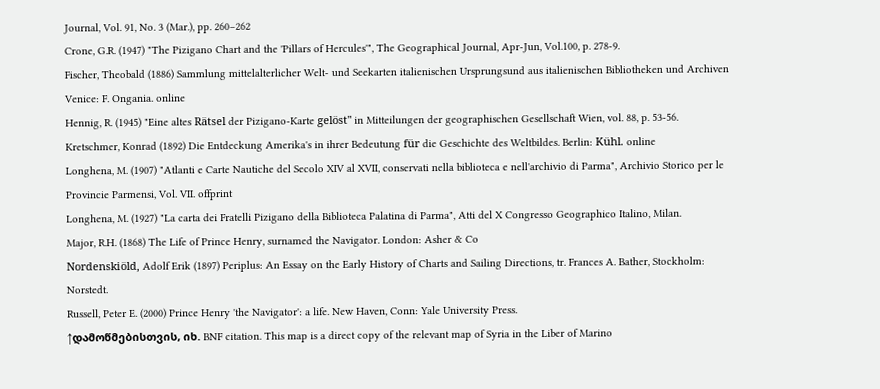Journal, Vol. 91, No. 3 (Mar.), pp. 260–262
Crone, G.R. (1947) "The Pizigano Chart and the 'Pillars of Hercules'", The Geographical Journal, Apr-Jun, Vol.100, p. 278-9.
Fischer, Theobald (1886) Sammlung mittelalterlicher Welt- und Seekarten italienischen Ursprungsund aus italienischen Bibliotheken und Archiven Venice: F. Ongania. online
Hennig, R. (1945) "Eine altes Rätsel der Pizigano-Karte gelöst" in Mitteilungen der geographischen Gesellschaft Wien, vol. 88, p. 53-56.
Kretschmer, Konrad (1892) Die Entdeckung Amerika's in ihrer Bedeutung für die Geschichte des Weltbildes. Berlin: Kühl. online
Longhena, M. (1907) "Atlanti e Carte Nautiche del Secolo XIV al XVII, conservati nella biblioteca e nell'archivio di Parma", Archivio Storico per le Provincie Parmensi, Vol. VII. offprint
Longhena, M. (1927) "La carta dei Fratelli Pizigano della Biblioteca Palatina di Parma", Atti del X Congresso Geographico Italino, Milan.
Major, R.H. (1868) The Life of Prince Henry, surnamed the Navigator. London: Asher & Co
Nordenskiöld, Adolf Erik (1897) Periplus: An Essay on the Early History of Charts and Sailing Directions, tr. Frances A. Bather, Stockholm: Norstedt.
Russell, Peter E. (2000) Prince Henry 'the Navigator': a life. New Haven, Conn: Yale University Press.
↑დამოწმებისთვის, იხ. BNF citation. This map is a direct copy of the relevant map of Syria in the Liber of Marino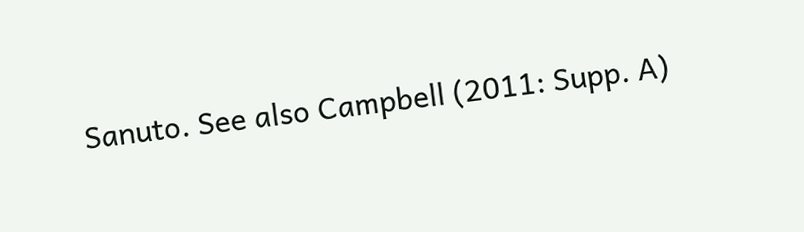Sanuto. See also Campbell (2011: Supp. A)